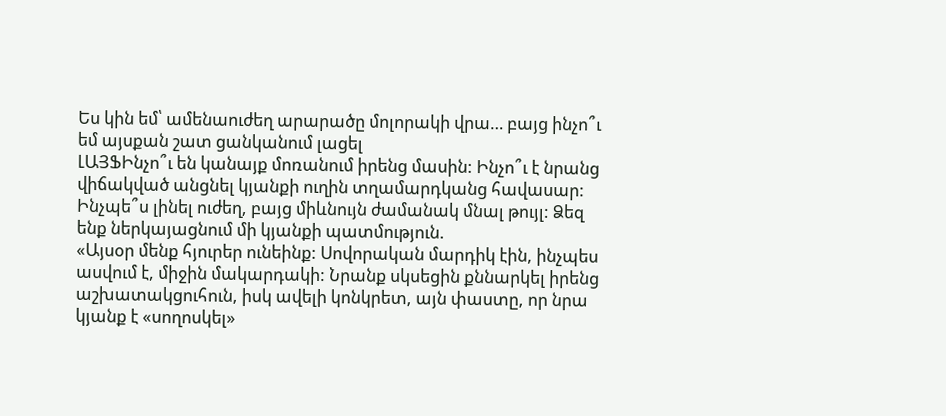Ես կին եմ՝ ամենաուժեղ արարածը մոլորակի վրա… բայց ինչո՞ւ եմ այսքան շատ ցանկանում լացել
ԼԱՅՖԻնչո՞ւ են կանայք մոռանում իրենց մասին: Ինչո՞ւ է նրանց վիճակված անցնել կյանքի ուղին տղամարդկանց հավասար: Ինչպե՞ս լինել ուժեղ, բայց միևնույն ժամանակ մնալ թույլ: Ձեզ ենք ներկայացնում մի կյանքի պատմություն.
«Այսօր մենք հյուրեր ունեինք: Սովորական մարդիկ էին, ինչպես ասվում է, միջին մակարդակի: Նրանք սկսեցին քննարկել իրենց աշխատակցուհուն, իսկ ավելի կոնկրետ, այն փաստը, որ նրա կյանք է «սողոսկել»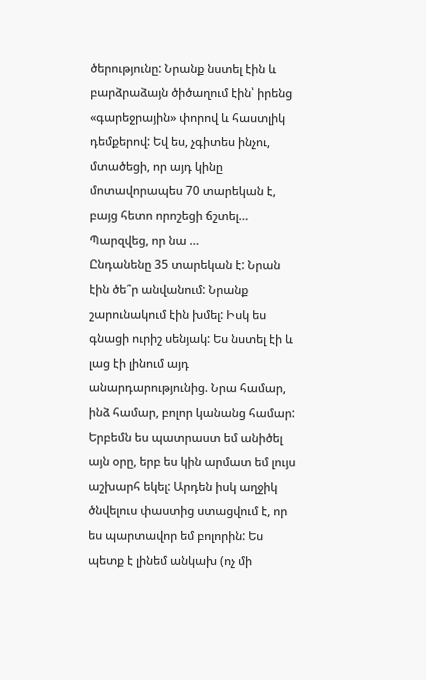ծերությունը: Նրանք նստել էին և բարձրաձայն ծիծաղում էին՝ իրենց «գարեջրային» փորով և հաստլիկ դեմքերով: Եվ ես, չգիտես ինչու, մտածեցի, որ այդ կինը մոտավորապես 70 տարեկան է, բայց հետո որոշեցի ճշտել… Պարզվեց, որ նա …
Ընդանենը 35 տարեկան է: Նրան էին ծե՞ր անվանում: Նրանք շարունակում էին խմել: Իսկ ես գնացի ուրիշ սենյակ: Ես նստել էի և լաց էի լինում այդ անարդարությունից. Նրա համար, ինձ համար, բոլոր կանանց համար:
Երբեմն ես պատրաստ եմ անիծել այն օրը, երբ ես կին արմատ եմ լույս աշխարհ եկել: Արդեն իսկ աղջիկ ծնվելուս փաստից ստացվում է, որ ես պարտավոր եմ բոլորին: Ես պետք է լինեմ անկախ (ոչ մի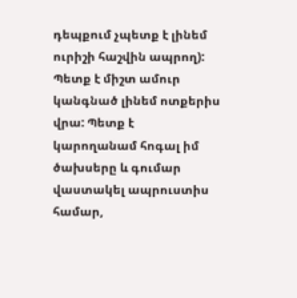դեպքում չպետք է լինեմ ուրիշի հաշվին ապրող): Պետք է միշտ ամուր կանգնած լինեմ ոտքերիս վրա: Պետք է կարողանամ հոգալ իմ ծախսերը և գումար վաստակել ապրուստիս համար,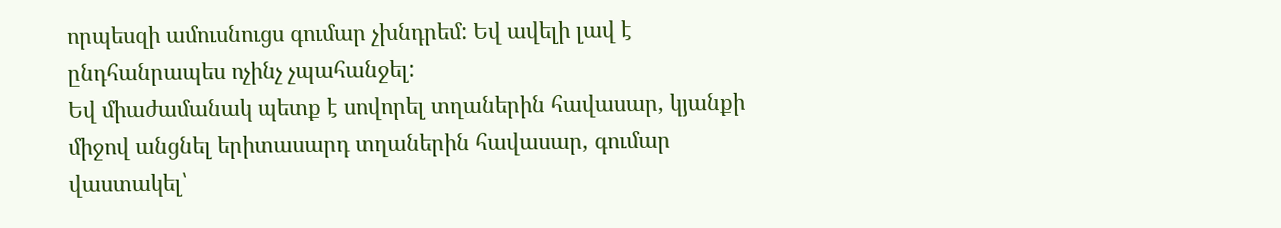որպեսզի ամուսնուցս գումար չխնդրեմ: Եվ ավելի լավ է ընդհանրապես ոչինչ չպահանջել:
Եվ միաժամանակ պետք է սովորել տղաներին հավասար, կյանքի միջով անցնել երիտասարդ տղաներին հավասար, գումար վաստակել՝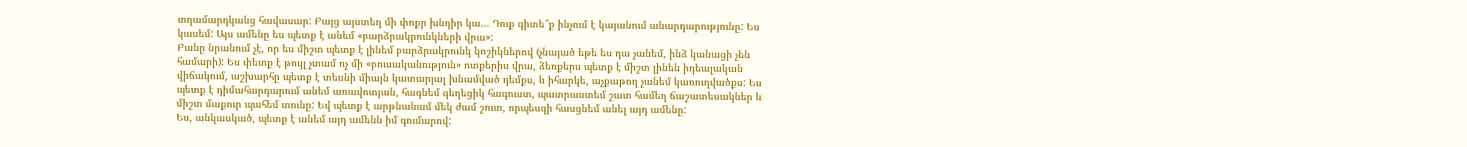տղամարդկանց հավասար: Բայց այստեղ մի փոքր խնդիր կա… Դուք գիտե՞ք ինչում է կայանում անարդարությունը: Ես կասեմ: Այս ամենը ես պետք է անեմ «բարձրակրունկների վրա»:
Բանը նրանում չէ, որ ես միշտ պետք է լինեմ բարձրակրունկ կոշիկներով (չնայած եթե ես դա չանեմ, ինձ կանացի չեն համարի): Ես փետք է թույլ չտամ ոչ մի «բուսականություն» ոտքերիս վրա, ձեռքերս պետք է միշտ լինեն իդեալական վիճակում, աշխարհը պետք է տեսնի միայն կատարյալ խնամված դեմքս, և իհարկե, աչքաթող չանեմ կառուղվածքս: Ես պետք է դիմահարդարում անեմ առավոտյան, հագնեմ գեղեցիկ հագուստ, պատրաստեմ շատ համեղ ճաշատեսակներ և միշտ մաքուր պահեմ տունը: Եվ պետք է արթնանամ մեկ ժամ շուտ, որպեսզի հասցնեմ անել այդ ամենը:
Ես, անկասկած, պետք է անեմ այդ ամենն իմ գումարով: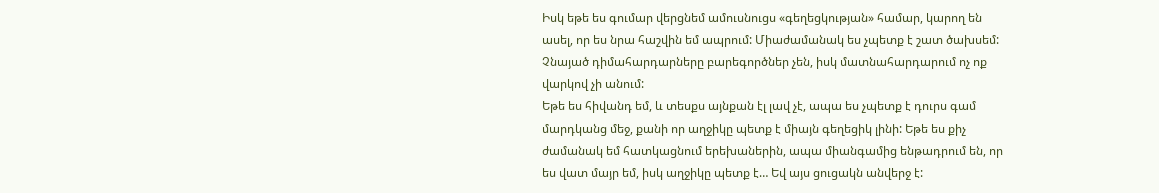Իսկ եթե ես գումար վերցնեմ ամուսնուցս «գեղեցկության» համար, կարող են ասել, որ ես նրա հաշվին եմ ապրում: Միաժամանակ ես չպետք է շատ ծախսեմ: Չնայած դիմահարդարները բարեգործներ չեն, իսկ մատնահարդարում ոչ ոք վարկով չի անում:
Եթե ես հիվանդ եմ, և տեսքս այնքան էլ լավ չէ, ապա ես չպետք է դուրս գամ մարդկանց մեջ, քանի որ աղջիկը պետք է միայն գեղեցիկ լինի: Եթե ես քիչ ժամանակ եմ հատկացնում երեխաներին, ապա միանգամից ենթադրում են, որ ես վատ մայր եմ, իսկ աղջիկը պետք է… Եվ այս ցուցակն անվերջ է: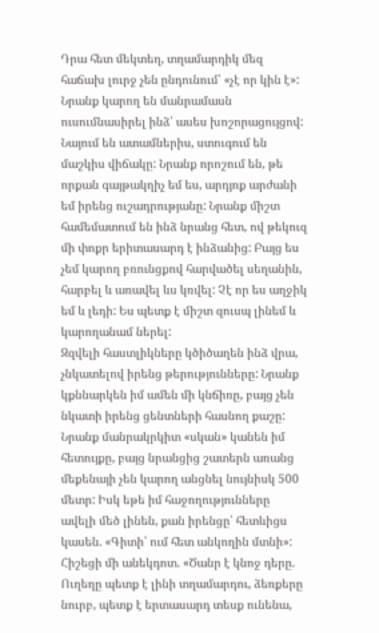Դրա հետ մեկտեղ, տղամարդիկ մեզ հաճախ լուրջ չեն ընդունում՝ «չէ որ կին է»:
Նրանք կարող են մանրամասն ուսումնասիրել ինձ՝ ասես խոշորացույցով: Նայում են ատամներիս, ստուգում են մաշկիս վիճակը: Նրանք որոշում են, թե որքան գայթակղիչ եմ ես, արդյոք արժանի եմ իրենց ուշադրությանը: Նրանք միշտ համեմատում են ինձ նրանց հետ, ով թեկուզ մի փոքր երիտասարդ է ինձանից: Բայց ես չեմ կարող բռունցքով հարվածել սեղանին, հարբել և առավել ևս կռվել: Չէ որ ես աղջիկ եմ և լեդի: Ես պետք է միշտ զուսպ լինեմ և կարողանամ ներել:
Զզվելի հաստլիկները կծիծաղեն ինձ վրա, չնկատելով իրենց թերությունները: Նրանք կքննարկեն իմ ամեն մի կնճիռը, բայց չեն նկատի իրենց ցենտների հասնող քաշը: Նրանք մանրակրկիտ «սկան» կանեն իմ հետույքը, բայց նրանցից շատերն առանց մեքենայի չեն կարող անցնել նույնիսկ 500 մետր: Իսկ եթե իմ հաջողությունները ավելի մեծ լինեն, քան իրենցը՝ հետևիցս կասեն. «Գիտի՝ ում հետ անկողին մտնի»:
Հիշեցի մի անեկդոտ. «Ծանր է կնոջ դերը. Ուղեղը պետք է լինի տղամարդու, ձեռքերը նուրբ, պետք է երտասարդ տեսք ունենա,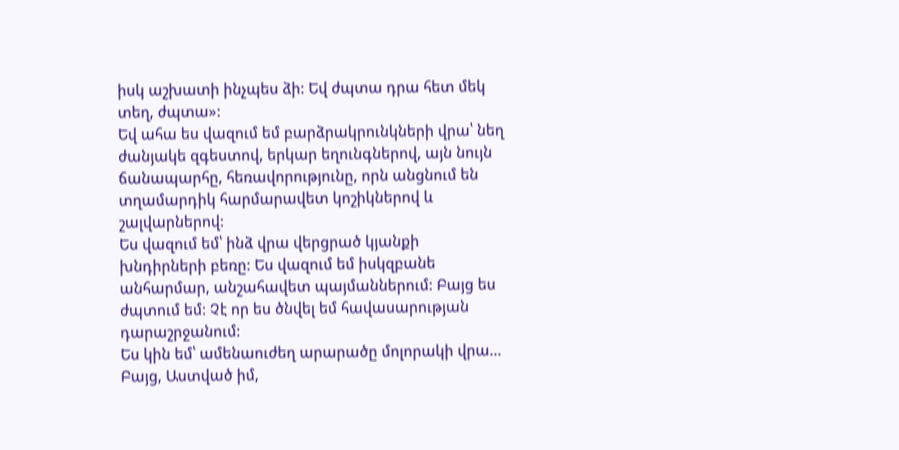իսկ աշխատի ինչպես ձի: Եվ ժպտա դրա հետ մեկ տեղ, ժպտա»:
Եվ ահա ես վազում եմ բարձրակրունկների վրա՝ նեղ ժանյակե զգեստով, երկար եղունգներով, այն նույն ճանապարհը, հեռավորությունը, որն անցնում են տղամարդիկ հարմարավետ կոշիկներով և շալվարներով:
Ես վազում եմ՝ ինձ վրա վերցրած կյանքի խնդիրների բեռը: Ես վազում եմ իսկզբանե անհարմար, անշահավետ պայմաններում: Բայց ես ժպտում եմ: Չէ որ ես ծնվել եմ հավասարության դարաշրջանում:
Ես կին եմ՝ ամենաուժեղ արարածը մոլորակի վրա… Բայց, Աստված իմ,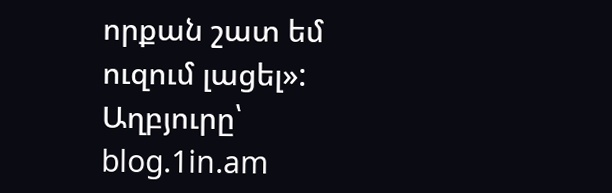որքան շատ եմ ուզում լացել»:
Աղբյուրը՝ blog.1in.am